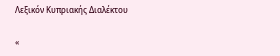Λεξικόν Κυπριακής Διαλέκτου

«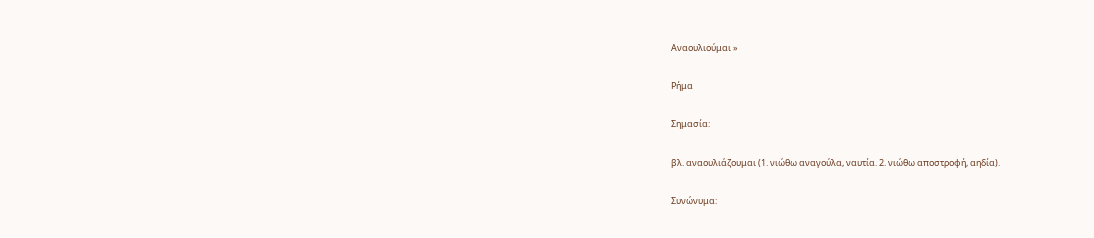Αναουλιούμαι »

Ρήμα

Σημασία:

βλ. αναουλιάζουμαι (1. νιώθω αναγούλα, ναυτία. 2. νιώθω αποστροφή, αηδία).

Συνώνυμα: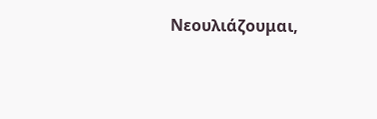Νεουλιάζουμαι,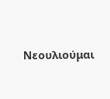Νεουλιούμαι